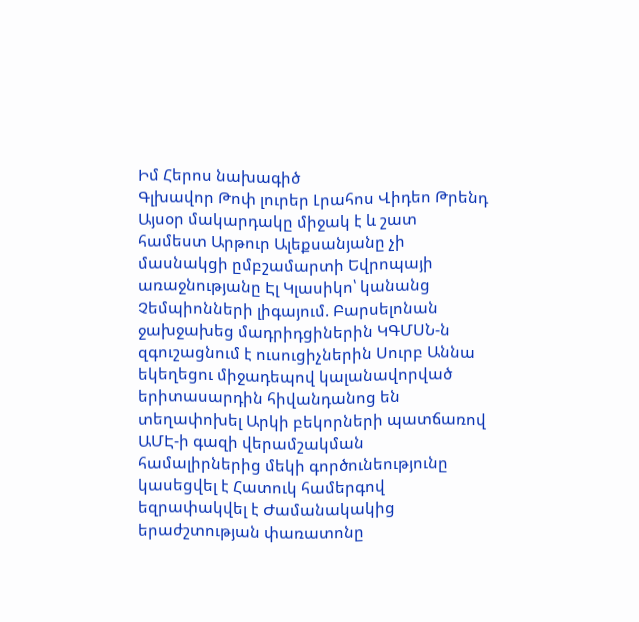Իմ Հերոս նախագիծ
Գլխավոր Թոփ լուրեր Լրահոս Վիդեո Թրենդ
Այսօր մակարդակը միջակ է և շատ համեստ Արթուր Ալեքսանյանը չի մասնակցի ըմբշամարտի Եվրոպայի առաջնությանը Էլ Կլասիկո՝ կանանց Չեմպիոնների լիգայում. Բարսելոնան ջախջախեց մադրիդցիներին ԿԳՄՍՆ-ն զգուշացնում է ուսուցիչներին Սուրբ Աննա եկեղեցու միջադեպով կալանավորված երիտասարդին հիվանդանոց են տեղափոխել Արկի բեկորների պատճառով ԱՄԷ-ի գազի վերամշակման համալիրներից մեկի գործունեությունը կասեցվել է Հատուկ համերգով եզրափակվել է Ժամանակակից երաժշտության փառատոնը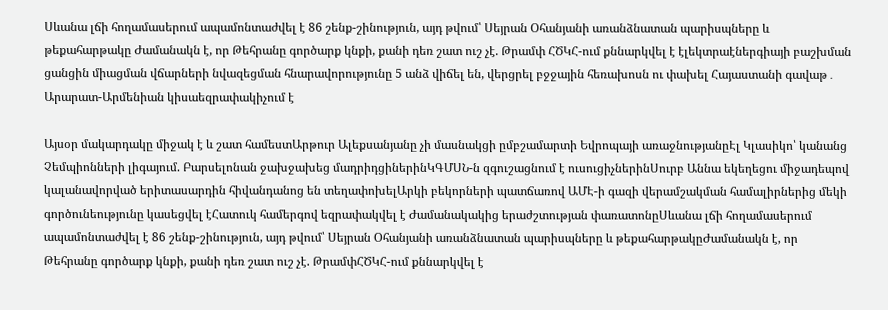Սևանա լճի հողամասերում ապամոնտաժվել է 86 շենք-շինություն, այդ թվում՝ Սեյրան Օհանյանի առանձնատան պարիսպները և թեքահարթակը Ժամանակն է, որ Թեհրանը գործարք կնքի, քանի դեռ շատ ուշ չէ. Թրամփ ՀԾԿՀ-ում քննարկվել է էլեկտրաէներգիայի բաշխման ցանցին միացման վճարների նվազեցման հնարավորությունը 5 անձ վիճել են, վերցրել բջջային հեռախոսն ու փախել Հայաստանի գավաթ․ Արարատ-Արմենիան կիսաեզրափակիչում է

Այսօր մակարդակը միջակ է և շատ համեստԱրթուր Ալեքսանյանը չի մասնակցի ըմբշամարտի Եվրոպայի առաջնությանըԷլ Կլասիկո՝ կանանց Չեմպիոնների լիգայում. Բարսելոնան ջախջախեց մադրիդցիներինԿԳՄՍՆ-ն զգուշացնում է ուսուցիչներինՍուրբ Աննա եկեղեցու միջադեպով կալանավորված երիտասարդին հիվանդանոց են տեղափոխելԱրկի բեկորների պատճառով ԱՄԷ-ի գազի վերամշակման համալիրներից մեկի գործունեությունը կասեցվել էՀատուկ համերգով եզրափակվել է Ժամանակակից երաժշտության փառատոնըՍևանա լճի հողամասերում ապամոնտաժվել է 86 շենք-շինություն, այդ թվում՝ Սեյրան Օհանյանի առանձնատան պարիսպները և թեքահարթակըԺամանակն է, որ Թեհրանը գործարք կնքի, քանի դեռ շատ ուշ չէ. ԹրամփՀԾԿՀ-ում քննարկվել է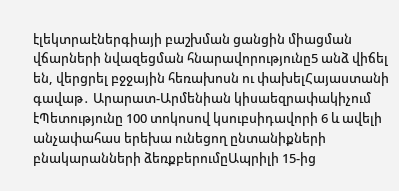էլեկտրաէներգիայի բաշխման ցանցին միացման վճարների նվազեցման հնարավորությունը5 անձ վիճել են, վերցրել բջջային հեռախոսն ու փախելՀայաստանի գավաթ․ Արարատ-Արմենիան կիսաեզրափակիչում էՊետությունը 100 տոկոսով կսուբսիդավորի 6 և ավելի անչափահաս երեխա ունեցող ընտանիքների բնակարանների ձեռքբերումըԱպրիլի 15-ից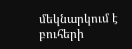մեկնարկում է բուհերի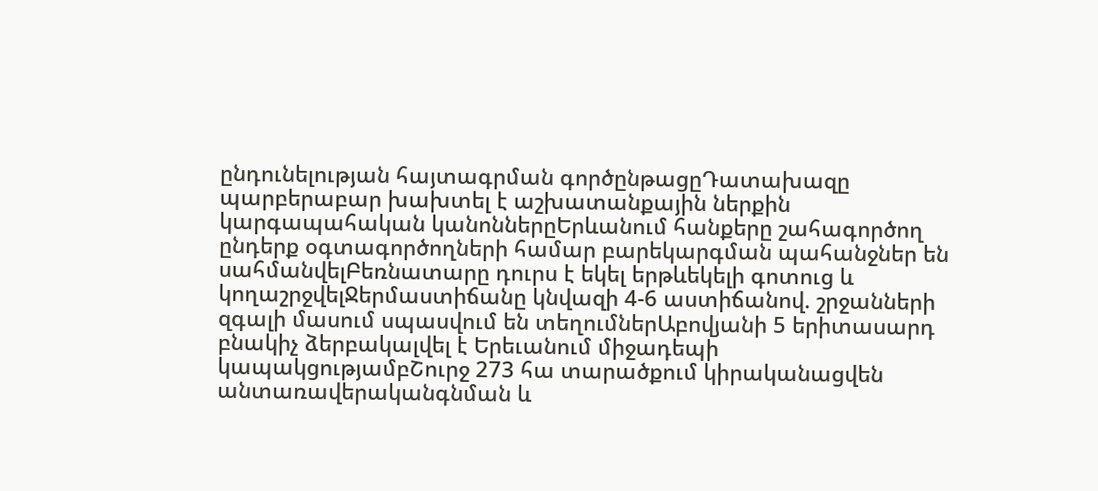ընդունելության հայտագրման գործընթացըԴատախազը պարբերաբար խախտել է աշխատանքային ներքին կարգապահական կանոններըԵրևանում հանքերը շահագործող ընդերք օգտագործողների համար բարեկարգման պահանջներ են սահմանվելԲեռնատարը դուրս է եկել երթևեկելի գոտուց և կողաշրջվելՋերմաստիճանը կնվազի 4-6 աստիճանով. շրջանների զգալի մասում սպասվում են տեղումներԱբովյանի 5 երիտասարդ բնակիչ ձերբակալվել է Երեւանում միջադեպի կապակցությամբՇուրջ 273 հա տարածքում կիրականացվեն անտառավերականգնման և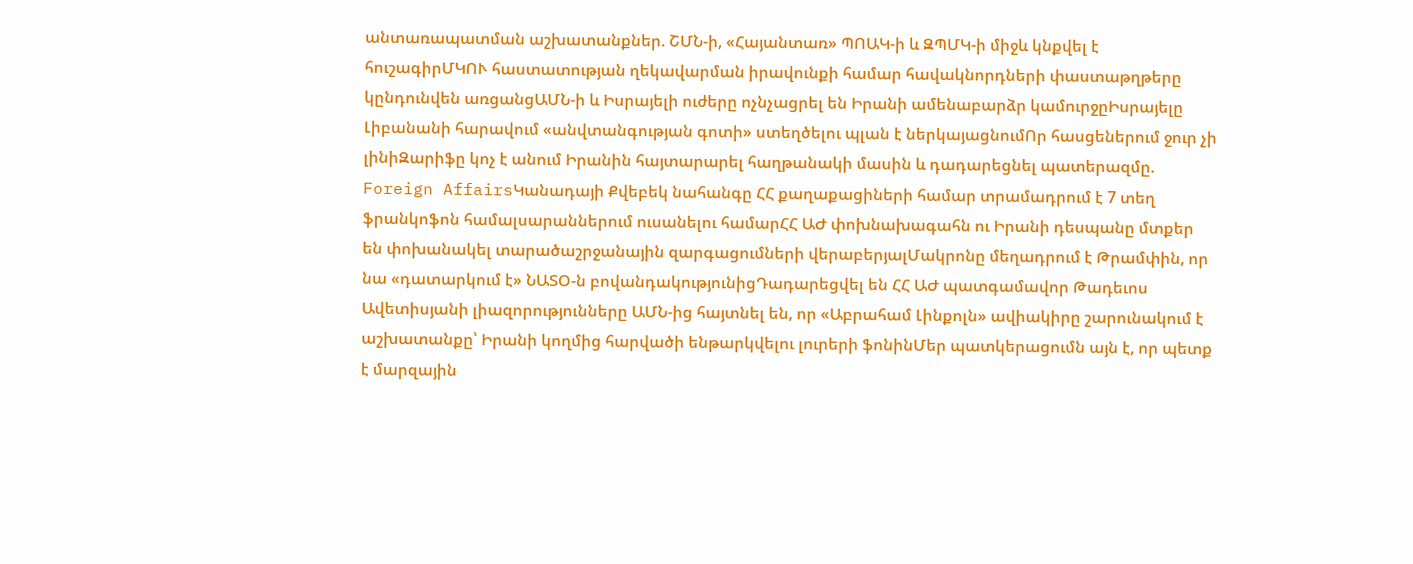անտառապատման աշխատանքներ. ՇՄՆ-ի, «Հայանտառ» ՊՈԱԿ-ի և ԶՊՄԿ-ի միջև կնքվել է հուշագիրՄԿՈՒ հաստատության ղեկավարման իրավունքի համար հավակնորդների փաստաթղթերը կընդունվեն առցանցԱՄՆ-ի և Իսրայելի ուժերը ոչնչացրել են Իրանի ամենաբարձր կամուրջըԻսրայելը Լիբանանի հարավում «անվտանգության գոտի» ստեղծելու պլան է ներկայացնումՈր հասցեներում ջուր չի լինիԶարիֆը կոչ է անում Իրանին հայտարարել հաղթանակի մասին և դադարեցնել պատերազմը. Foreign AffairsԿանադայի Քվեբեկ նահանգը ՀՀ քաղաքացիների համար տրամադրում է 7 տեղ ֆրանկոֆոն համալսարաններում ուսանելու համարՀՀ ԱԺ փոխնախագահն ու Իրանի դեսպանը մտքեր են փոխանակել տարածաշրջանային զարգացումների վերաբերյալՄակրոնը մեղադրում է Թրամփին, որ նա «դատարկում է» ՆԱՏՕ-ն բովանդակությունիցԴադարեցվել են ՀՀ ԱԺ պատգամավոր Թադեւոս Ավետիսյանի լիազորությունները ԱՄՆ-ից հայտնել են, որ «Աբրահամ Լինքոլն» ավիակիրը շարունակում է աշխատանքը՝ Իրանի կողմից հարվածի ենթարկվելու լուրերի ֆոնինՄեր պատկերացումն այն է, որ պետք է մարզային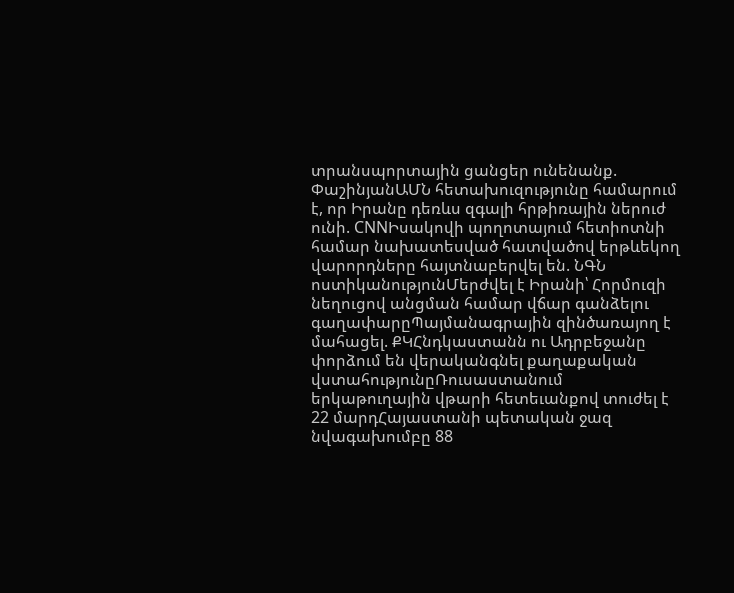տրանսպորտային ցանցեր ունենանք. ՓաշինյանԱՄՆ հետախուզությունը համարում է, որ Իրանը դեռևս զգալի հրթիռային ներուժ ունի. CNNԻսակովի պողոտայում հետիոտնի համար նախատեսված հատվածով երթևեկող վարորդները հայտնաբերվել են. ՆԳՆ ոստիկանությունՄերժվել է Իրանի՝ Հորմուզի նեղուցով անցման համար վճար գանձելու գաղափարըՊայմանագրային զինծառայող է մահացել. ՔԿՀնդկաստանն ու Ադրբեջանը փորձում են վերականգնել քաղաքական վստահությունըՌուսաստանում երկաթուղային վթարի հետեւանքով տուժել է 22 մարդՀայաստանի պետական ջազ նվագախումբը 88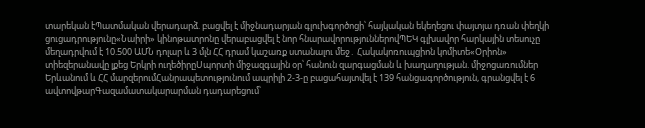տարեկան էՊատմական վերադարձ. բացվել է միջնադարյան գլուխգործոցի՝ հայկական եկեղեցու փայտյա դռան փեղկի ցուցադրությունը«Նաիրի» կինոթատրոնը վերաբացվել է նոր հնարավորություններովՊԵԿ գլխավոր հարկային տեսուչը մեղադրվում է 10.500 ԱՄՆ դոլար և 3 մլն ՀՀ դրամ կաշառք ստանալու մեջ․ Հակակոռուպցիոն կոմիտե«Օրիոն» տիեզերանավը լքեց Երկրի ուղեծիրըՍպորտի միջազգային օր՝ հանուն զարգացման և խաղաղության. միջոցառումներ Երևանում և ՀՀ մարզերումՀանրապետությունում ապրիլի 2-3-ը բացահայտվել է 139 հանցագործություն, գրանցվել է 6 ավտովթարԳազամատակարարման դադարեցում՝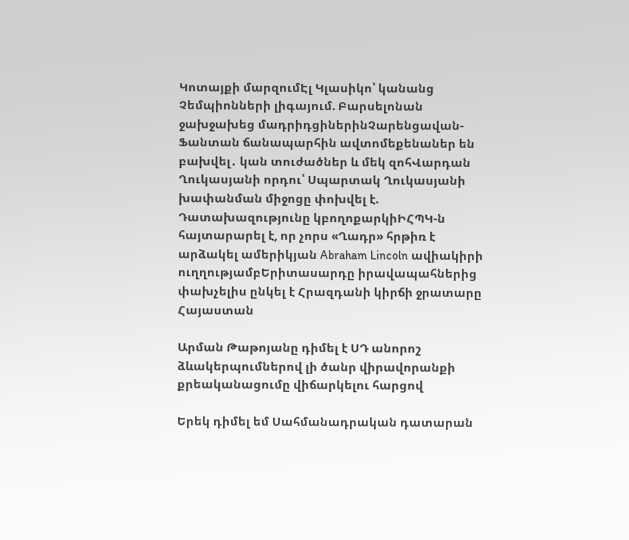Կոտայքի մարզումԷլ Կլասիկո՝ կանանց Չեմպիոնների լիգայում. Բարսելոնան ջախջախեց մադրիդցիներինՉարենցավան-Ֆանտան ճանապարհին ավտոմեքենաներ են բախվել․ կան տուժածներ և մեկ զոհՎարդան Ղուկասյանի որդու՝ Սպարտակ Ղուկասյանի խափանման միջոցը փոխվել է. Դատախազությունը կբողոքարկիԻՀՊԿ-ն հայտարարել է, որ չորս «Ղադր» հրթիռ է արձակել ամերիկյան Abraham Lincoln ավիակիրի ուղղությամբԵրիտասարդը իրավապահներից փախչելիս ընկել է Հրազդանի կիրճի ջրատարը
Հայաստան

Արման Թաթոյանը դիմել է ՍԴ անորոշ ձևակերպումներով լի ծանր վիրավորանքի քրեականացումը վիճարկելու հարցով

Երեկ դիմել եմ Սահմանադրական դատարան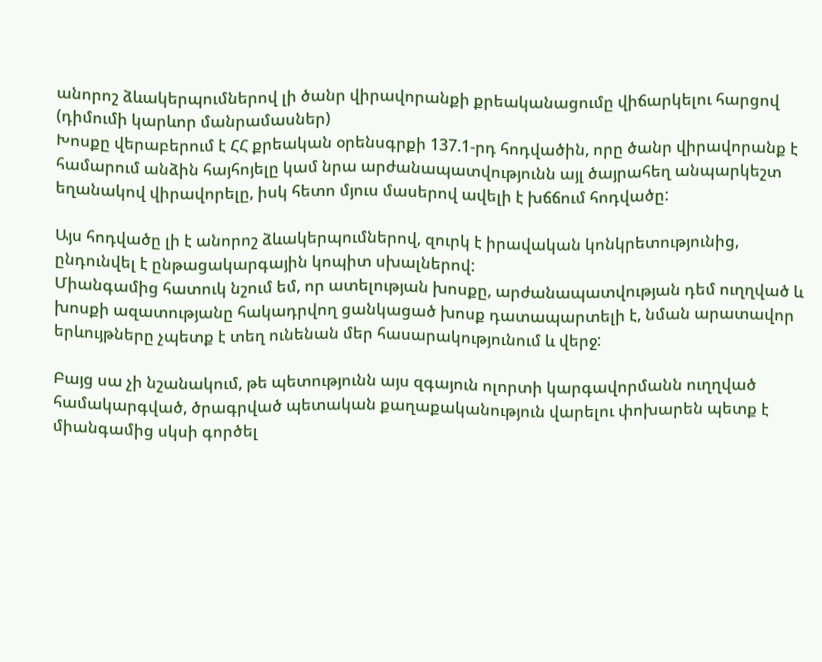անորոշ ձևակերպումներով լի ծանր վիրավորանքի քրեականացումը վիճարկելու հարցով (դիմումի կարևոր մանրամասներ)
Խոսքը վերաբերում է ՀՀ քրեական օրենսգրքի 137.1-րդ հոդվածին, որը ծանր վիրավորանք է համարում անձին հայհոյելը կամ նրա արժանապատվությունն այլ ծայրահեղ անպարկեշտ եղանակով վիրավորելը, իսկ հետո մյուս մասերով ավելի է խճճում հոդվածը:

Այս հոդվածը լի է անորոշ ձևակերպումներով, զուրկ է իրավական կոնկրետությունից, ընդունվել է ընթացակարգային կոպիտ սխալներով:
Միանգամից հատուկ նշում եմ, որ ատելության խոսքը, արժանապատվության դեմ ուղղված և խոսքի ազատությանը հակադրվող ցանկացած խոսք դատապարտելի է, նման արատավոր երևույթները չպետք է տեղ ունենան մեր հասարակությունում և վերջ:

Բայց սա չի նշանակում, թե պետությունն այս զգայուն ոլորտի կարգավորմանն ուղղված համակարգված, ծրագրված պետական քաղաքականություն վարելու փոխարեն պետք է միանգամից սկսի գործել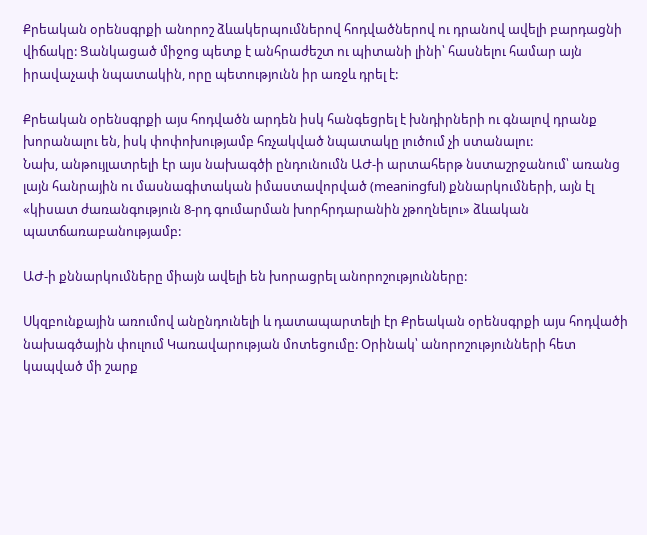Քրեական օրենսգրքի անորոշ ձևակերպումներով հոդվածներով ու դրանով ավելի բարդացնի վիճակը: Ցանկացած միջոց պետք է անհրաժեշտ ու պիտանի լինի՝ հասնելու համար այն իրավաչափ նպատակին, որը պետությունն իր առջև դրել է:

Քրեական օրենսգրքի այս հոդվածն արդեն իսկ հանգեցրել է խնդիրների ու գնալով դրանք խորանալու են, իսկ փոփոխությամբ հռչակված նպատակը լուծում չի ստանալու:
Նախ, անթույլատրելի էր այս նախագծի ընդունումն ԱԺ-ի արտահերթ նստաշրջանում՝ առանց լայն հանրային ու մասնագիտական իմաստավորված (meaningful) քննարկումների, այն էլ «կիսատ ժառանգություն 8-րդ գումարման խորհրդարանին չթողնելու» ձևական պատճառաբանությամբ:

ԱԺ-ի քննարկումները միայն ավելի են խորացրել անորոշությունները:

Սկզբունքային առումով անընդունելի և դատապարտելի էր Քրեական օրենսգրքի այս հոդվածի նախագծային փուլում Կառավարության մոտեցումը: Օրինակ՝ անորոշությունների հետ կապված մի շարք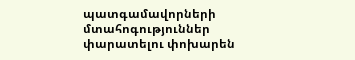պատգամավորների մտահոգություններ փարատելու փոխարեն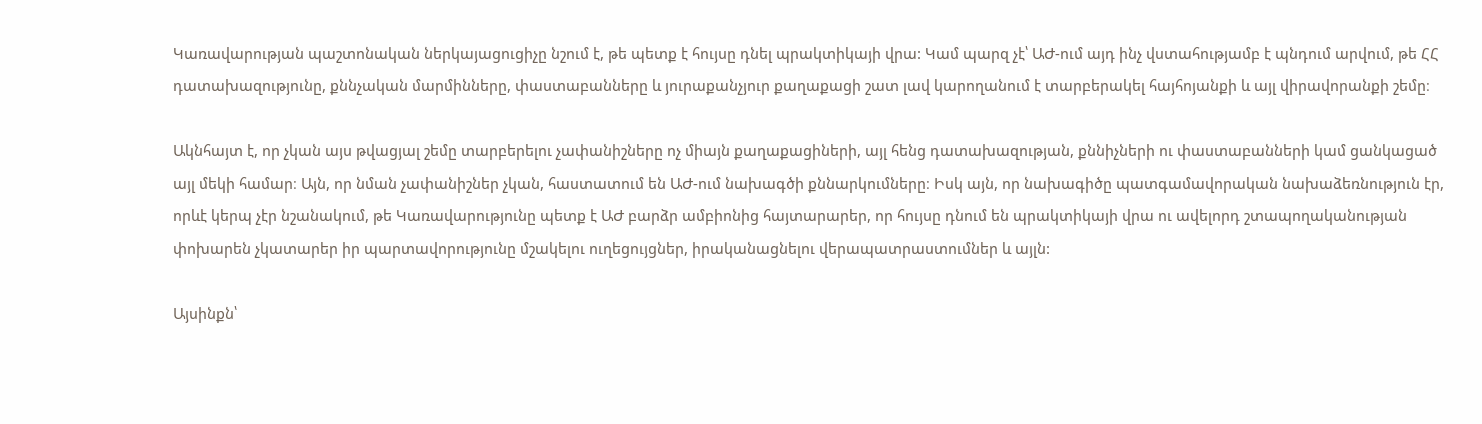Կառավարության պաշտոնական ներկայացուցիչը նշում է, թե պետք է հույսը դնել պրակտիկայի վրա: Կամ պարզ չէ՝ ԱԺ-ում այդ ինչ վստահությամբ է պնդում արվում, թե ՀՀ դատախազությունը, քննչական մարմինները, փաստաբանները և յուրաքանչյուր քաղաքացի շատ լավ կարողանում է տարբերակել հայհոյանքի և այլ վիրավորանքի շեմը։

Ակնհայտ է, որ չկան այս թվացյալ շեմը տարբերելու չափանիշները ոչ միայն քաղաքացիների, այլ հենց դատախազության, քննիչների ու փաստաբանների կամ ցանկացած այլ մեկի համար։ Այն, որ նման չափանիշներ չկան, հաստատում են ԱԺ-ում նախագծի քննարկումները։ Իսկ այն, որ նախագիծը պատգամավորական նախաձեռնություն էր, որևէ կերպ չէր նշանակում, թե Կառավարությունը պետք է ԱԺ բարձր ամբիոնից հայտարարեր, որ հույսը դնում են պրակտիկայի վրա ու ավելորդ շտապողականության փոխարեն չկատարեր իր պարտավորությունը մշակելու ուղեցույցներ, իրականացնելու վերապատրաստումներ և այլն:

Այսինքն՝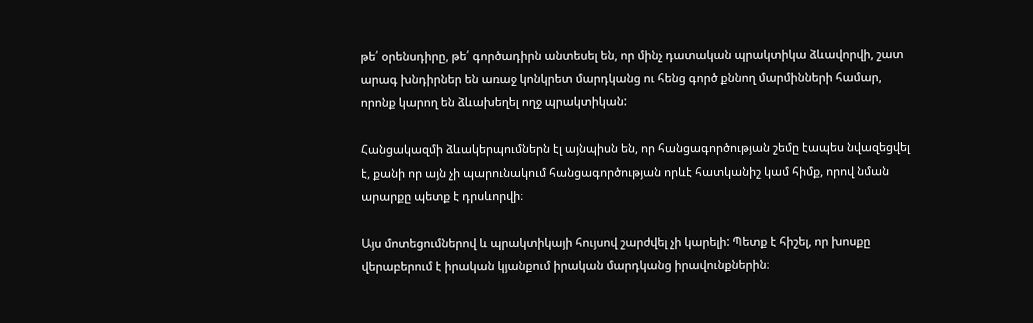թե՛ օրենսդիրը, թե՛ գործադիրն անտեսել են, որ մինչ դատական պրակտիկա ձևավորվի, շատ արագ խնդիրներ են առաջ կոնկրետ մարդկանց ու հենց գործ քննող մարմինների համար, որոնք կարող են ձևախեղել ողջ պրակտիկան:

Հանցակազմի ձևակերպումներն էլ այնպիսն են, որ հանցագործության շեմը էապես նվազեցվել է, քանի որ այն չի պարունակում հանցագործության որևէ հատկանիշ կամ հիմք, որով նման արարքը պետք է դրսևորվի։

Այս մոտեցումներով և պրակտիկայի հույսով շարժվել չի կարելի: Պետք է հիշել, որ խոսքը վերաբերում է իրական կյանքում իրական մարդկանց իրավունքներին։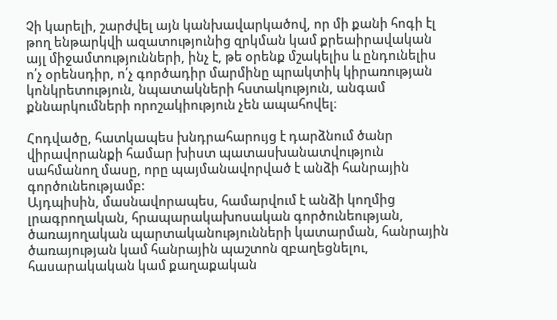Չի կարելի, շարժվել այն կանխավարկածով, որ մի քանի հոգի էլ թող ենթարկվի ազատությունից զրկման կամ քրեաիրավական այլ միջամտությունների, ինչ է, թե օրենք մշակելիս և ընդունելիս ո՛չ օրենսդիր, ո՛չ գործադիր մարմինը պրակտիկ կիրառության կոնկրետություն, նպատակների հստակություն, անգամ քննարկումների որոշակիություն չեն ապահովել։

Հոդվածը, հատկապես խնդրահարույց է դարձնում ծանր վիրավորանքի համար խիստ պատասխանատվություն սահմանող մասը, որը պայմանավորված է անձի հանրային գործունեությամբ:
Այդպիսին, մասնավորապես, համարվում է անձի կողմից լրագրողական, հրապարակախոսական գործունեության, ծառայողական պարտականությունների կատարման, հանրային ծառայության կամ հանրային պաշտոն զբաղեցնելու, հասարակական կամ քաղաքական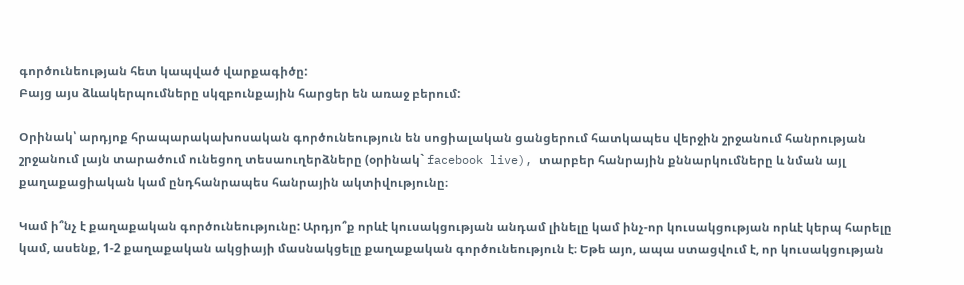գործունեության հետ կապված վարքագիծը:
Բայց այս ձևակերպումները սկզբունքային հարցեր են առաջ բերում:

Օրինակ՝ արդյոք հրապարակախոսական գործունեություն են սոցիալական ցանցերում հատկապես վերջին շրջանում հանրության շրջանում լայն տարածում ունեցող տեսաուղերձները (օրինակ` facebook live), տարբեր հանրային քննարկումները և նման այլ քաղաքացիական կամ ընդհանրապես հանրային ակտիվությունը։

Կամ ի՞նչ է քաղաքական գործունեությունը: Արդյո՞ք որևէ կուսակցության անդամ լինելը կամ ինչ-որ կուսակցության որևէ կերպ հարելը կամ, ասենք, 1-2 քաղաքական ակցիայի մասնակցելը քաղաքական գործունեություն է։ Եթե այո, ապա ստացվում է, որ կուսակցության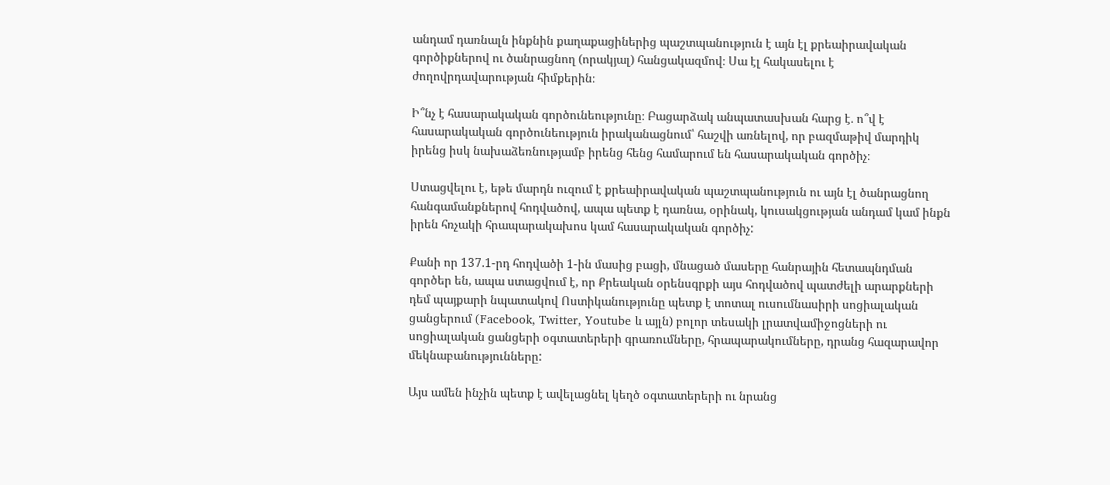անդամ դառնալն ինքնին քաղաքացիներից պաշտպանություն է այն էլ քրեաիրավական գործիքներով ու ծանրացնող (որակյալ) հանցակազմով։ Սա էլ հակասելու է ժողովրդավարության հիմքերին։

Ի՞նչ է հասարակական գործունեությունը։ Բացարձակ անպատասխան հարց է․ ո՞վ է հասարակական գործունեություն իրականացնում՝ հաշվի առնելով, որ բազմաթիվ մարդիկ իրենց իսկ նախաձեռնությամբ իրենց հենց համարում են հասարակական գործիչ։

Ստացվելու է, եթե մարդն ուզում է քրեաիրավական պաշտպանություն ու այն էլ ծանրացնող հանգամանքներով հոդվածով, ապա պետք է դառնա, օրինակ, կուսակցության անդամ կամ ինքն իրեն հռչակի հրապարակախոս կամ հասարակական գործիչ:

Քանի որ 137.1-րդ հոդվածի 1-ին մասից բացի, մնացած մասերը հանրային հետապնդման գործեր են, ապա ստացվում է, որ Քրեական օրենսգրքի այս հոդվածով պատժելի արարքների դեմ պայքարի նպատակով Ոստիկանությունը պետք է տոտալ ուսումնասիրի սոցիալական ցանցերում (Facebook, Twitter, Youtube և այլն) բոլոր տեսակի լրատվամիջոցների ու սոցիալական ցանցերի օգտատերերի գրառումները, հրապարակումները, դրանց հազարավոր մեկնաբանությունները:

Այս ամեն ինչին պետք է ավելացնել կեղծ օգտատերերի ու նրանց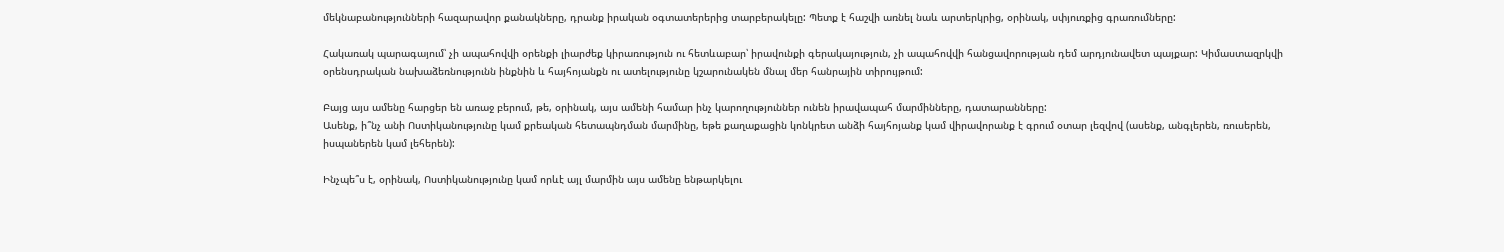մեկնաբանությունների հազարավոր քանակները, դրանք իրական օգտատերերից տարբերակելը: Պետք է հաշվի առնել նաև արտերկրից, օրինակ, սփյուռքից գրառումները:

Հակառակ պարագայում՝ չի ապահովվի օրենքի լիարժեք կիրառություն ու հետևաբար՝ իրավունքի գերակայություն, չի ապահովվի հանցավորության դեմ արդյունավետ պայքար: Կիմաստազրկվի օրենսդրական նախաձեռնությունն ինքնին և հայհոյանքն ու ատելությունը կշարունակեն մնալ մեր հանրային տիրույթում:

Բայց այս ամենը հարցեր են առաջ բերում, թե, օրինակ, այս ամենի համար ինչ կարողություններ ունեն իրավապահ մարմինները, դատարանները:
Ասենք, ի՞նչ անի Ոստիկանությունը կամ քրեական հետապնդման մարմինը, եթե քաղաքացին կոնկրետ անձի հայհոյանք կամ վիրավորանք է գրում օտար լեզվով (ասենք, անգլերեն, ռուսերեն, իսպաներեն կամ լեհերեն):

Ինչպե՞ս է, օրինակ, Ոստիկանությունը կամ որևէ այլ մարմին այս ամենը ենթարկելու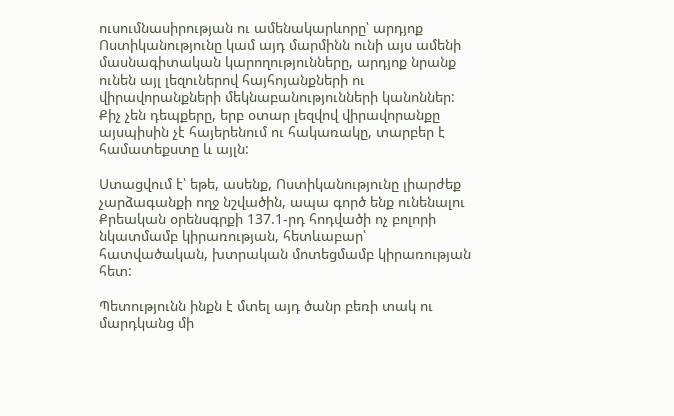ուսումնասիրության ու ամենակարևորը՝ արդյոք Ոստիկանությունը կամ այդ մարմինն ունի այս ամենի մասնագիտական կարողությունները, արդյոք նրանք ունեն այլ լեզուներով հայհոյանքների ու վիրավորանքների մեկնաբանությունների կանոններ: Քիչ չեն դեպքերը, երբ օտար լեզվով վիրավորանքը այսպիսին չէ հայերենում ու հակառակը, տարբեր է համատեքստը և այլն:

Ստացվում է՝ եթե, ասենք, Ոստիկանությունը լիարժեք չարձագանքի ողջ նշվածին, ապա գործ ենք ունենալու Քրեական օրենսգրքի 137.1-րդ հոդվածի ոչ բոլորի նկատմամբ կիրառության, հետևաբար՝ հատվածական, խտրական մոտեցմամբ կիրառության հետ:

Պետությունն ինքն է մտել այդ ծանր բեռի տակ ու մարդկանց մի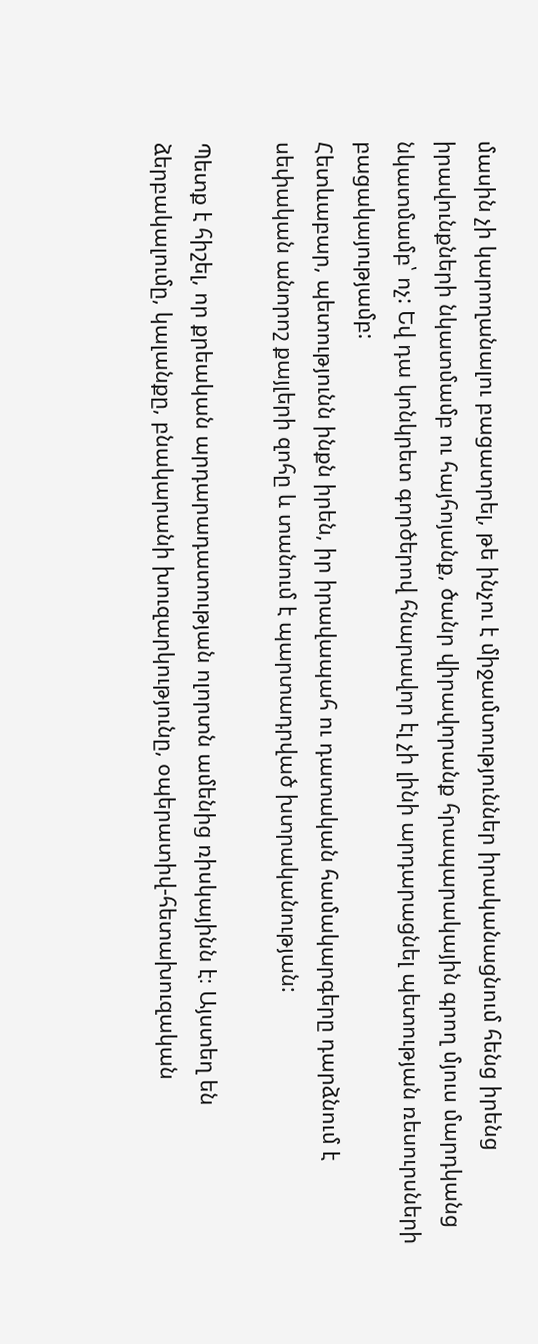մասին չի կարողանալու բացատրել, թե ինչու է միջամտություններ իրականացնում հենց իրենց իրավունքների նկատմամբ ու հայհոյանք, ծանր վիրավորանք հրապարակային գրող մյուս մարդկանց նկատմամբ՝ ոչ: Եվ դա կոնկրետ գործերով հնարավոր էլ չի լինի արդարացնել պետության ռեսուրսների բացակայությամբ:
Հետևաբար, պետությունն ինքն իրեն, իր իրավապահ ու դատական համակարգերը դարձնում է սեփական անորոշ քայլերի զոհը և տանում է պարտադրված խտրականության:

Պետք է հիշել, որ քրեական արդարադատության ոլորտն ամենից ռիսկայինն է։ Այստեղ են ձերբակալումը, կալանքը, բնակարանի խուզարկությունը, օպերատիվ-հետախուզական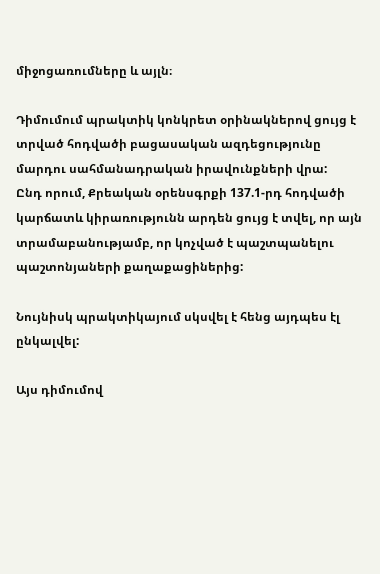միջոցառումները և այլն։

Դիմումում պրակտիկ կոնկրետ օրինակներով ցույց է տրված հոդվածի բացասական ազդեցությունը մարդու սահմանադրական իրավունքների վրա:
Ընդ որում, Քրեական օրենսգրքի 137.1-րդ հոդվածի կարճատև կիրառությունն արդեն ցույց է տվել, որ այն տրամաբանությամբ, որ կոչված է պաշտպանելու պաշտոնյաների քաղաքացիներից:

Նույնիսկ պրակտիկայում սկսվել է հենց այդպես էլ ընկալվել:

Այս դիմումով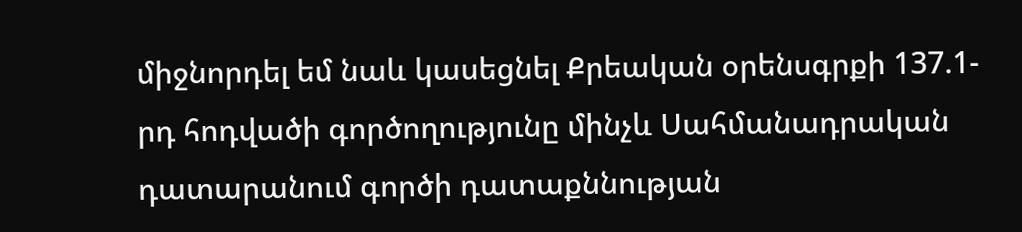միջնորդել եմ նաև կասեցնել Քրեական օրենսգրքի 137.1-րդ հոդվածի գործողությունը մինչև Սահմանադրական դատարանում գործի դատաքննության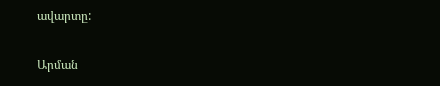ավարտը:

Արման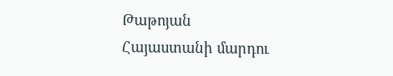Թաթոյան
Հայաստանի մարդու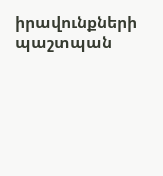իրավունքների պաշտպան